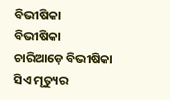ବିଭୀଷିକା
ବିଭୀଷିକା
ଚାରିଆଡ଼େ ବିଭୀଷିକା
ସିଏ ମୃତ୍ୟୁର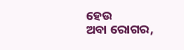ହେଉ
ଅବା ରୋଗର,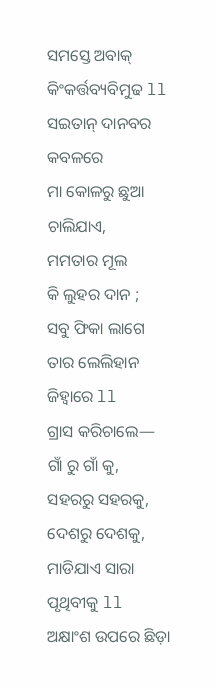ସମସ୍ତେ ଅବାକ୍
କିଂକର୍ତ୍ତବ୍ୟବିମୁଢ ll
ସଇତାନ୍ ଦାନବର କବଳରେ
ମା କୋଳରୁ ଛୁଆ ଚାଲିଯାଏ,
ମମତାର ମୂଲ
କି ଲୁହର ଦାନ ;
ସବୁ ଫିକା ଲାଗେ
ତାର ଲେଲିହାନ ଜିହ୍ଵାରେ ll
ଗ୍ରାସ କରିଚାଲେ—
ଗାଁ ରୁ ଗାଁ କୁ,
ସହରରୁ ସହରକୁ,
ଦେଶରୁ ଦେଶକୁ,
ମାଡିଯାଏ ସାରା ପୃଥିବୀକୁ ll
ଅକ୍ଷାଂଶ ଉପରେ ଛିଡ଼ା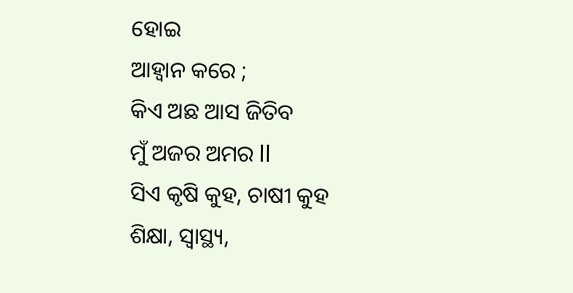ହୋଇ
ଆହ୍ଵାନ କରେ ;
କିଏ ଅଛ ଆସ ଜିତିବ
ମୁଁ ଅଜର ଅମର ll
ସିଏ କୃଷି କୁହ, ଚାଷୀ କୁହ
ଶିକ୍ଷା, ସ୍ୱାସ୍ଥ୍ୟ,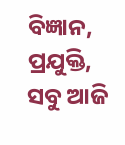ବିଜ୍ଞାନ, ପ୍ରଯୁକ୍ତି,
ସବୁ ଆଜି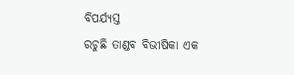ବିପର୍ଯ୍ୟସ୍ତ
ରଚୁଛି ତାଣ୍ଡବ ବିଭୀଷିକା ଏକ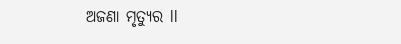ଅଜଣା ମୃତ୍ୟୁର ll